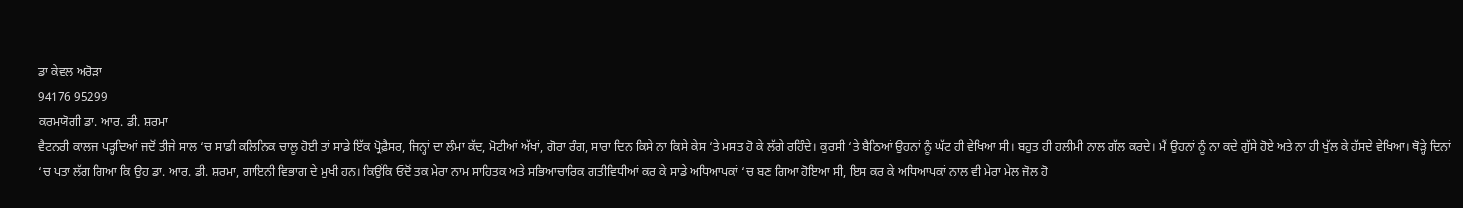ਡਾ ਕੇਵਲ ਅਰੋੜਾ
94176 95299
ਕਰਮਯੋਗੀ ਡਾ. ਆਰ. ਡੀ. ਸ਼ਰਮਾ
ਵੈਟਨਰੀ ਕਾਲਜ ਪੜ੍ਹਦਿਆਂ ਜਦੋਂ ਤੀਜੇ ਸਾਲ ‘ਚ ਸਾਡੀ ਕਲਿਨਿਕ ਚਾਲੂ ਹੋਈ ਤਾਂ ਸਾਡੇ ਇੱਕ ਪ੍ਰੋਫ਼ੈਸਰ, ਜਿਨ੍ਹਾਂ ਦਾ ਲੰਮਾ ਕੱਦ, ਮੋਟੀਆਂ ਅੱਖਾਂ, ਗੋਰਾ ਰੰਗ, ਸਾਰਾ ਦਿਨ ਕਿਸੇ ਨਾ ਕਿਸੇ ਕੇਸ ‘ਤੇ ਮਸਤ ਹੋ ਕੇ ਲੱਗੇ ਰਹਿੰਦੇ। ਕੁਰਸੀ ‘ਤੇ ਬੈਠਿਆਂ ਉਹਨਾਂ ਨੂੰ ਘੱਟ ਹੀ ਵੇਖਿਆ ਸੀ। ਬਹੁਤ ਹੀ ਹਲੀਮੀ ਨਾਲ ਗੱਲ ਕਰਦੇ। ਮੈਂ ਉਹਨਾਂ ਨੂੰ ਨਾ ਕਦੇ ਗੁੱਸੇ ਹੋਏ ਅਤੇ ਨਾ ਹੀ ਖੁੱਲ ਕੇ ਹੱਸਦੇ ਵੇਖਿਆ। ਥੋੜ੍ਹੇ ਦਿਨਾਂ ‘ਚ ਪਤਾ ਲੱਗ ਗਿਆ ਕਿ ਉਹ ਡਾ. ਆਰ. ਡੀ. ਸ਼ਰਮਾ, ਗਾਇਨੀ ਵਿਭਾਗ ਦੇ ਮੁਖੀ ਹਨ। ਕਿਉਂਕਿ ਓਦੋਂ ਤਕ ਮੇਰਾ ਨਾਮ ਸਾਹਿਤਕ ਅਤੇ ਸਭਿਆਚਾਰਿਕ ਗਤੀਵਿਧੀਆਂ ਕਰ ਕੇ ਸਾਡੇ ਅਧਿਆਪਕਾਂ ‘ਚ ਬਣ ਗਿਆ ਹੋਇਆ ਸੀ, ਇਸ ਕਰ ਕੇ ਅਧਿਆਪਕਾਂ ਨਾਲ ਵੀ ਮੇਰਾ ਮੇਲ ਜੋਲ ਹੋ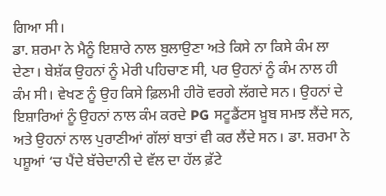ਗਿਆ ਸੀ।
ਡਾ. ਸ਼ਰਮਾ ਨੇ ਮੈਨੂੰ ਇਸ਼ਾਰੇ ਨਾਲ ਬੁਲਾਉਣਾ ਅਤੇ ਕਿਸੇ ਨਾ ਕਿਸੇ ਕੰਮ ਲਾ ਦੇਣਾ। ਬੇਸ਼ੱਕ ਉਹਨਾਂ ਨੂੰ ਮੇਰੀ ਪਹਿਚਾਣ ਸੀ, ਪਰ ਉਹਨਾਂ ਨੂੰ ਕੰਮ ਨਾਲ ਹੀ ਕੰਮ ਸੀ। ਵੇਖਣ ਨੂੰ ਉਹ ਕਿਸੇ ਫ਼ਿਲਮੀ ਹੀਰੋ ਵਰਗੇ ਲੱਗਦੇ ਸਨ। ਉਹਨਾਂ ਦੇ ਇਸ਼ਾਰਿਆਂ ਨੂੰ ਉਹਨਾਂ ਨਾਲ ਕੰਮ ਕਰਦੇ PG ਸਟੂਡੈਂਟਸ ਖ਼ੂਬ ਸਮਝ ਲੈਂਦੇ ਸਨ, ਅਤੇ ਉਹਨਾਂ ਨਾਲ ਪੁਰਾਣੀਆਂ ਗੱਲਾਂ ਬਾਤਾਂ ਵੀ ਕਰ ਲੈਂਦੇ ਸਨ। ਡਾ. ਸ਼ਰਮਾ ਨੇ ਪਸ਼ੂਆਂ ‘ਚ ਪੈਂਦੇ ਬੱਚੇਦਾਨੀ ਦੇ ਵੱਲ ਦਾ ਹੱਲ ਫ਼ੱਟੇ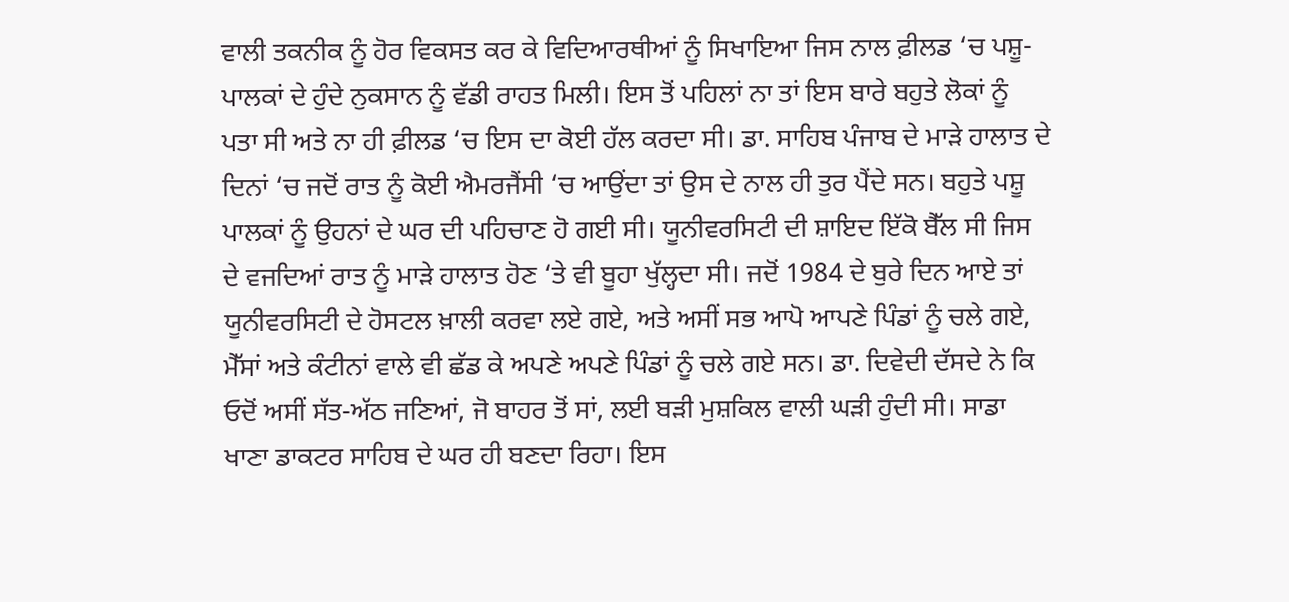ਵਾਲੀ ਤਕਨੀਕ ਨੂੰ ਹੋਰ ਵਿਕਸਤ ਕਰ ਕੇ ਵਿਦਿਆਰਥੀਆਂ ਨੂੰ ਸਿਖਾਇਆ ਜਿਸ ਨਾਲ ਫ਼ੀਲਡ ‘ਚ ਪਸ਼ੂ-ਪਾਲਕਾਂ ਦੇ ਹੁੰਦੇ ਨੁਕਸਾਨ ਨੂੰ ਵੱਡੀ ਰਾਹਤ ਮਿਲੀ। ਇਸ ਤੋਂ ਪਹਿਲਾਂ ਨਾ ਤਾਂ ਇਸ ਬਾਰੇ ਬਹੁਤੇ ਲੋਕਾਂ ਨੂੰ ਪਤਾ ਸੀ ਅਤੇ ਨਾ ਹੀ ਫ਼ੀਲਡ ‘ਚ ਇਸ ਦਾ ਕੋਈ ਹੱਲ ਕਰਦਾ ਸੀ। ਡਾ. ਸਾਹਿਬ ਪੰਜਾਬ ਦੇ ਮਾੜੇ ਹਾਲਾਤ ਦੇ ਦਿਨਾਂ ‘ਚ ਜਦੋਂ ਰਾਤ ਨੂੰ ਕੋਈ ਐਮਰਜੈਂਸੀ ‘ਚ ਆਉਂਦਾ ਤਾਂ ਉਸ ਦੇ ਨਾਲ ਹੀ ਤੁਰ ਪੈਂਦੇ ਸਨ। ਬਹੁਤੇ ਪਸ਼ੂ ਪਾਲਕਾਂ ਨੂੰ ਉਹਨਾਂ ਦੇ ਘਰ ਦੀ ਪਹਿਚਾਣ ਹੋ ਗਈ ਸੀ। ਯੂਨੀਵਰਸਿਟੀ ਦੀ ਸ਼ਾਇਦ ਇੱਕੋ ਬੈੱਲ ਸੀ ਜਿਸ ਦੇ ਵਜਦਿਆਂ ਰਾਤ ਨੂੰ ਮਾੜੇ ਹਾਲਾਤ ਹੋਣ ‘ਤੇ ਵੀ ਬੂਹਾ ਖੁੱਲ੍ਹਦਾ ਸੀ। ਜਦੋਂ 1984 ਦੇ ਬੁਰੇ ਦਿਨ ਆਏ ਤਾਂ ਯੂਨੀਵਰਸਿਟੀ ਦੇ ਹੋਸਟਲ ਖ਼ਾਲੀ ਕਰਵਾ ਲਏ ਗਏ, ਅਤੇ ਅਸੀਂ ਸਭ ਆਪੋ ਆਪਣੇ ਪਿੰਡਾਂ ਨੂੰ ਚਲੇ ਗਏ, ਮੈੱਸਾਂ ਅਤੇ ਕੰਟੀਨਾਂ ਵਾਲੇ ਵੀ ਛੱਡ ਕੇ ਅਪਣੇ ਅਪਣੇ ਪਿੰਡਾਂ ਨੂੰ ਚਲੇ ਗਏ ਸਨ। ਡਾ. ਦਿਵੇਦੀ ਦੱਸਦੇ ਨੇ ਕਿ ਓਦੋਂ ਅਸੀਂ ਸੱਤ-ਅੱਠ ਜਣਿਆਂ, ਜੋ ਬਾਹਰ ਤੋਂ ਸਾਂ, ਲਈ ਬੜੀ ਮੁਸ਼ਕਿਲ ਵਾਲੀ ਘੜੀ ਹੁੰਦੀ ਸੀ। ਸਾਡਾ ਖਾਣਾ ਡਾਕਟਰ ਸਾਹਿਬ ਦੇ ਘਰ ਹੀ ਬਣਦਾ ਰਿਹਾ। ਇਸ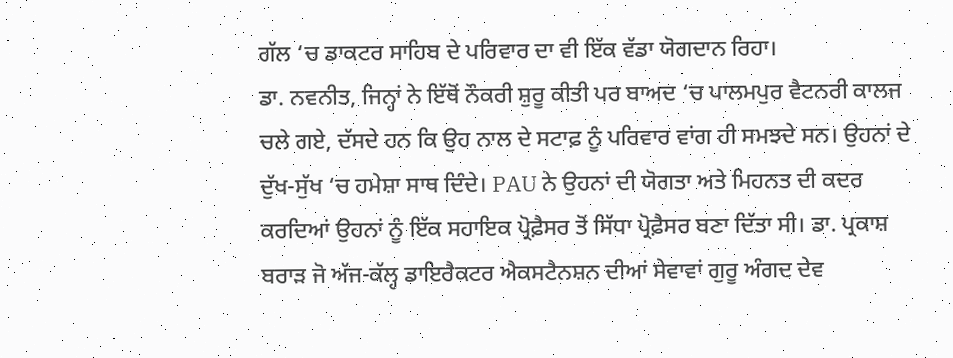ਗੱਲ ‘ਚ ਡਾਕਟਰ ਸਾਹਿਬ ਦੇ ਪਰਿਵਾਰ ਦਾ ਵੀ ਇੱਕ ਵੱਡਾ ਯੋਗਦਾਨ ਰਿਹਾ।
ਡਾ. ਨਵਨੀਤ, ਜਿਨ੍ਹਾਂ ਨੇ ਇੱਥੋਂ ਨੌਕਰੀ ਸ਼ੁਰੂ ਕੀਤੀ ਪਰ ਬਾਅਦ ‘ਚ ਪਾਲਮਪੁਰ ਵੈਟਨਰੀ ਕਾਲਜ ਚਲੇ ਗਏ, ਦੱਸਦੇ ਹਨ ਕਿ ਉਹ ਨਾਲ ਦੇ ਸਟਾਫ਼ ਨੂੰ ਪਰਿਵਾਰ ਵਾਂਗ ਹੀ ਸਮਝਦੇ ਸਨ। ਉਹਨਾਂ ਦੇ ਦੁੱਖ-ਸੁੱਖ ‘ਚ ਹਮੇਸ਼ਾ ਸਾਥ ਦਿੰਦੇ। PAU ਨੇ ਉਹਨਾਂ ਦੀ ਯੋਗਤਾ ਅਤੇ ਮਿਹਨਤ ਦੀ ਕਦਰ ਕਰਦਿਆਂ ਉਹਨਾਂ ਨੂੰ ਇੱਕ ਸਹਾਇਕ ਪ੍ਰੋਫ਼ੈਸਰ ਤੋਂ ਸਿੱਧਾ ਪ੍ਰੋਫ਼ੈਸਰ ਬਣਾ ਦਿੱਤਾ ਸੀ। ਡਾ. ਪ੍ਰਕਾਸ਼ ਬਰਾੜ ਜੋ ਅੱਜ-ਕੱਲ੍ਹ ਡਾਇਰੈਕਟਰ ਐਕਸਟੈਨਸ਼ਨ ਦੀਆਂ ਸੇਵਾਵਾਂ ਗੁਰੂ ਅੰਗਦ ਦੇਵ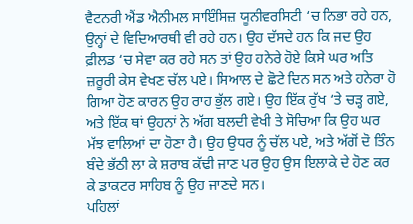ਵੈਟਨਰੀ ਐਂਡ ਐਨੀਮਲ ਸਾਇੰਸਿਜ਼ ਯੂਨੀਵਰਸਿਟੀ ‘ਚ ਨਿਭਾ ਰਹੇ ਹਨ, ਉਨ੍ਹਾਂ ਦੇ ਵਿਦਿਆਰਥੀ ਵੀ ਰਹੇ ਹਨ। ਉਹ ਦੱਸਦੇ ਹਨ ਕਿ ਜਦ ਉਹ ਫ਼ੀਲਡ ‘ਚ ਸੇਵਾ ਕਰ ਰਹੇ ਸਨ ਤਾਂ ਉਹ ਹਨੇਰੇ ਹੋਏ ਕਿਸੇ ਘਰ ਅਤਿ ਜ਼ਰੂਰੀ ਕੇਸ ਵੇਖਣ ਚੱਲ ਪਏ। ਸਿਆਲ ਦੇ ਛੋਟੇ ਦਿਨ ਸਨ ਅਤੇ ਹਨੇਰਾ ਹੋ ਗਿਆ ਹੋਣ ਕਾਰਨ ਉਹ ਰਾਹ ਭੁੱਲ ਗਏ। ਉਹ ਇੱਕ ਰੁੱਖ ‘ਤੇ ਚੜ੍ਹ ਗਏ, ਅਤੇ ਇੱਕ ਥਾਂ ਉਹਨਾਂ ਨੇ ਅੱਗ ਬਲਦੀ ਵੇਖੀ ਤੇ ਸੋਚਿਆ ਕਿ ਉਹ ਘਰ ਮੱਝ ਵਾਲਿਆਂ ਦਾ ਹੋਣਾ ਹੈ। ਉਹ ਉਧਰ ਨੂੰ ਚੱਲ ਪਏ, ਅਤੇ ਅੱਗੋਂ ਦੋ ਤਿੰਨ ਬੰਦੇ ਭੱਠੀ ਲਾ ਕੇ ਸ਼ਰਾਬ ਕੱਢੀ ਜਾਣ ਪਰ ਉਹ ਉਸ ਇਲਾਕੇ ਦੇ ਹੋਣ ਕਰ ਕੇ ਡਾਕਟਰ ਸਾਹਿਬ ਨੂੰ ਉਹ ਜਾਣਦੇ ਸਨ।
ਪਹਿਲਾਂ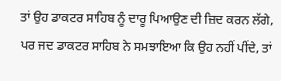ਤਾਂ ਉਹ ਡਾਕਟਰ ਸਾਹਿਬ ਨੂੰ ਦਾਰੂ ਪਿਆਉਣ ਦੀ ਜ਼ਿਦ ਕਰਨ ਲੱਗੇ, ਪਰ ਜਦ ਡਾਕਟਰ ਸਾਹਿਬ ਨੇ ਸਮਝਾਇਆ ਕਿ ਉਹ ਨਹੀਂ ਪੀਂਦੇ, ਤਾਂ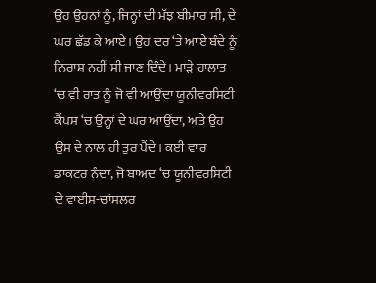ਉਹ ਉਹਨਾਂ ਨੂੰ, ਜਿਨ੍ਹਾਂ ਦੀ ਮੱਝ ਬੀਮਾਰ ਸੀ, ਦੇ ਘਰ ਛੱਡ ਕੇ ਆਏ। ਉਹ ਦਰ ‘ਤੇ ਆਏ ਬੰਦੇ ਨੂੰ ਨਿਰਾਸ਼ ਨਹੀਂ ਸੀ ਜਾਣ ਦਿੰਦੇ। ਮਾੜੇ ਹਾਲਾਤ ‘ਚ ਵੀ ਰਾਤ ਨੂੰ ਜੋ ਵੀ ਆਉਂਦਾ ਯੂਨੀਵਰਸਿਟੀ ਕੈਂਪਸ ‘ਚ ਉਨ੍ਹਾਂ ਦੇ ਘਰ ਆਉਂਦਾ, ਅਤੇ ਉਹ ਉਸ ਦੇ ਨਾਲ ਹੀ ਤੁਰ ਪੈਂਦੇ। ਕਈ ਵਾਰ ਡਾਕਟਰ ਨੰਦਾ, ਜੋ ਬਾਅਦ ‘ਚ ਯੂਨੀਵਰਸਿਟੀ ਦੇ ਵਾਈਸ-ਚਾਂਸਲਰ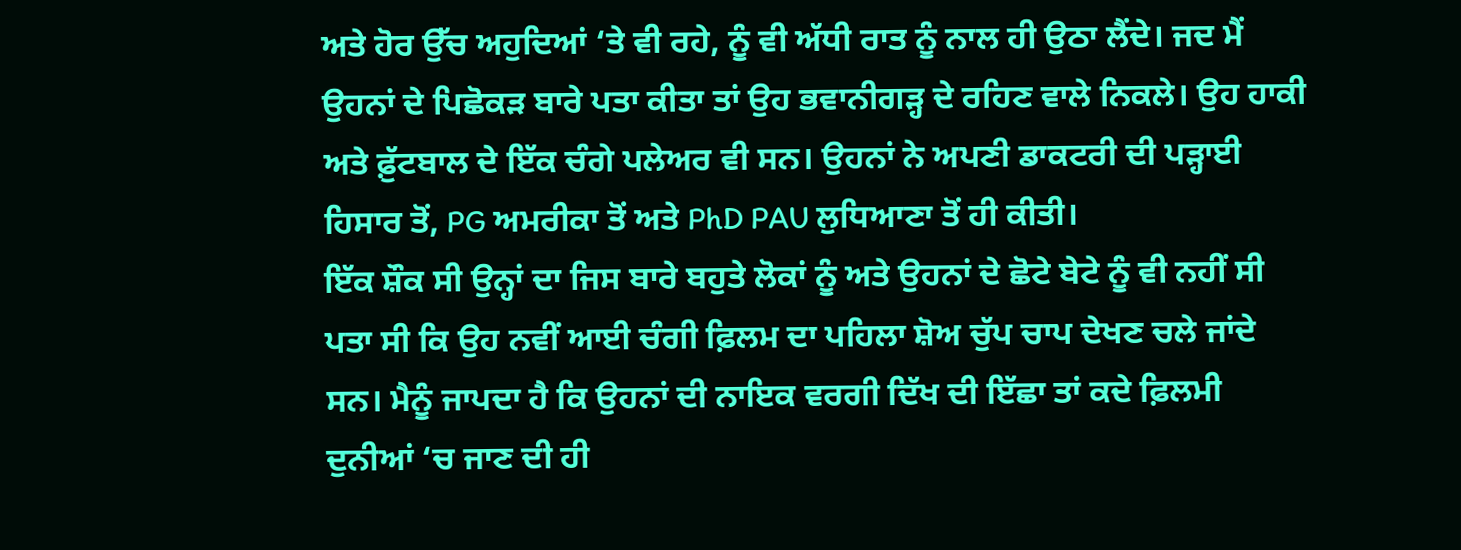ਅਤੇ ਹੋਰ ਉੱਚ ਅਹੁਦਿਆਂ ‘ਤੇ ਵੀ ਰਹੇ, ਨੂੰ ਵੀ ਅੱਧੀ ਰਾਤ ਨੂੰ ਨਾਲ ਹੀ ਉਠਾ ਲੈਂਦੇ। ਜਦ ਮੈਂ ਉਹਨਾਂ ਦੇ ਪਿਛੋਕੜ ਬਾਰੇ ਪਤਾ ਕੀਤਾ ਤਾਂ ਉਹ ਭਵਾਨੀਗੜ੍ਹ ਦੇ ਰਹਿਣ ਵਾਲੇ ਨਿਕਲੇ। ਉਹ ਹਾਕੀ ਅਤੇ ਫ਼ੁੱਟਬਾਲ ਦੇ ਇੱਕ ਚੰਗੇ ਪਲੇਅਰ ਵੀ ਸਨ। ਉਹਨਾਂ ਨੇ ਅਪਣੀ ਡਾਕਟਰੀ ਦੀ ਪੜ੍ਹਾਈ ਹਿਸਾਰ ਤੋਂ, PG ਅਮਰੀਕਾ ਤੋਂ ਅਤੇ PhD PAU ਲੁਧਿਆਣਾ ਤੋਂ ਹੀ ਕੀਤੀ।
ਇੱਕ ਸ਼ੌਕ ਸੀ ਉਨ੍ਹਾਂ ਦਾ ਜਿਸ ਬਾਰੇ ਬਹੁਤੇ ਲੋਕਾਂ ਨੂੰ ਅਤੇ ਉਹਨਾਂ ਦੇ ਛੋਟੇ ਬੇਟੇ ਨੂੰ ਵੀ ਨਹੀਂ ਸੀ ਪਤਾ ਸੀ ਕਿ ਉਹ ਨਵੀਂ ਆਈ ਚੰਗੀ ਫ਼ਿਲਮ ਦਾ ਪਹਿਲਾ ਸ਼ੋਅ ਚੁੱਪ ਚਾਪ ਦੇਖਣ ਚਲੇ ਜਾਂਦੇ ਸਨ। ਮੈਨੂੰ ਜਾਪਦਾ ਹੈ ਕਿ ਉਹਨਾਂ ਦੀ ਨਾਇਕ ਵਰਗੀ ਦਿੱਖ ਦੀ ਇੱਛਾ ਤਾਂ ਕਦੇ ਫ਼ਿਲਮੀ ਦੁਨੀਆਂ ‘ਚ ਜਾਣ ਦੀ ਹੀ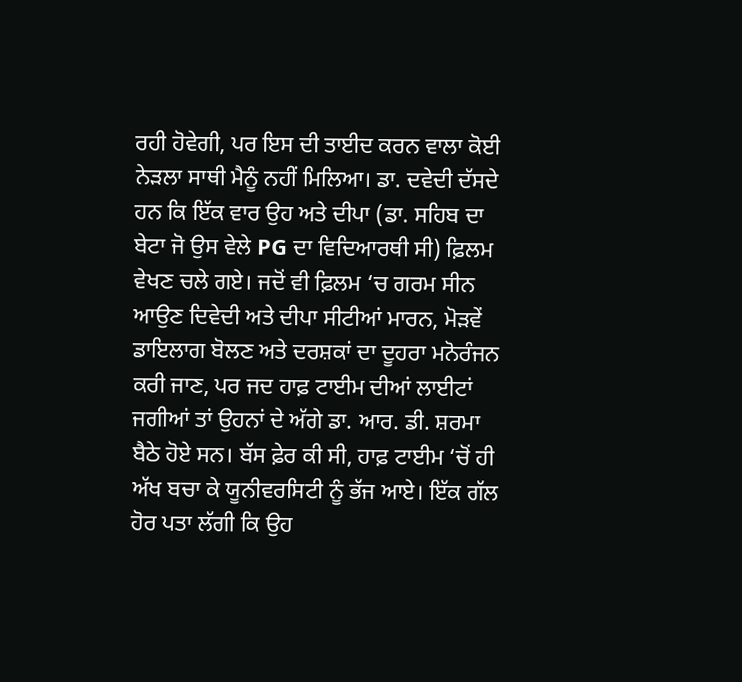ਰਹੀ ਹੋਵੇਗੀ, ਪਰ ਇਸ ਦੀ ਤਾਈਦ ਕਰਨ ਵਾਲਾ ਕੋਈ ਨੇੜਲਾ ਸਾਥੀ ਮੈਨੂੰ ਨਹੀਂ ਮਿਲਿਆ। ਡਾ. ਦਵੇਦੀ ਦੱਸਦੇ ਹਨ ਕਿ ਇੱਕ ਵਾਰ ਉਹ ਅਤੇ ਦੀਪਾ (ਡਾ. ਸਹਿਬ ਦਾ ਬੇਟਾ ਜੋ ਉਸ ਵੇਲੇ PG ਦਾ ਵਿਦਿਆਰਥੀ ਸੀ) ਫ਼ਿਲਮ ਵੇਖਣ ਚਲੇ ਗਏ। ਜਦੋਂ ਵੀ ਫ਼ਿਲਮ ‘ਚ ਗਰਮ ਸੀਨ ਆਉਣ ਦਿਵੇਦੀ ਅਤੇ ਦੀਪਾ ਸੀਟੀਆਂ ਮਾਰਨ, ਮੋੜਵੇਂ ਡਾਇਲਾਗ ਬੋਲਣ ਅਤੇ ਦਰਸ਼ਕਾਂ ਦਾ ਦੂਹਰਾ ਮਨੋਰੰਜਨ ਕਰੀ ਜਾਣ, ਪਰ ਜਦ ਹਾਫ਼ ਟਾਈਮ ਦੀਆਂ ਲਾਈਟਾਂ ਜਗੀਆਂ ਤਾਂ ਉਹਨਾਂ ਦੇ ਅੱਗੇ ਡਾ. ਆਰ. ਡੀ. ਸ਼ਰਮਾ ਬੈਠੇ ਹੋਏ ਸਨ। ਬੱਸ ਫ਼ੇਰ ਕੀ ਸੀ, ਹਾਫ਼ ਟਾਈਮ ‘ਚੋਂ ਹੀ ਅੱਖ ਬਚਾ ਕੇ ਯੂਨੀਵਰਸਿਟੀ ਨੂੰ ਭੱਜ ਆਏ। ਇੱਕ ਗੱਲ ਹੋਰ ਪਤਾ ਲੱਗੀ ਕਿ ਉਹ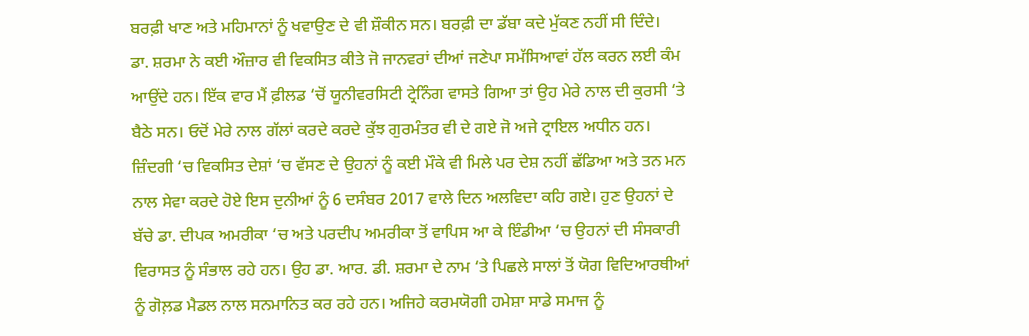ਬਰਫ਼ੀ ਖਾਣ ਅਤੇ ਮਹਿਮਾਨਾਂ ਨੂੰ ਖਵਾਉਣ ਦੇ ਵੀ ਸ਼ੌਕੀਨ ਸਨ। ਬਰਫ਼ੀ ਦਾ ਡੱਬਾ ਕਦੇ ਮੁੱਕਣ ਨਹੀਂ ਸੀ ਦਿੰਦੇ।
ਡਾ. ਸ਼ਰਮਾ ਨੇ ਕਈ ਔਜ਼ਾਰ ਵੀ ਵਿਕਸਿਤ ਕੀਤੇ ਜੋ ਜਾਨਵਰਾਂ ਦੀਆਂ ਜਣੇਪਾ ਸਮੱਸਿਆਵਾਂ ਹੱਲ ਕਰਨ ਲਈ ਕੰਮ ਆਉਂਦੇ ਹਨ। ਇੱਕ ਵਾਰ ਮੈਂ ਫ਼ੀਲਡ ‘ਚੋਂ ਯੂਨੀਵਰਸਿਟੀ ਟ੍ਰੇਨਿੰਗ ਵਾਸਤੇ ਗਿਆ ਤਾਂ ਉਹ ਮੇਰੇ ਨਾਲ ਦੀ ਕੁਰਸੀ ‘ਤੇ ਬੈਠੇ ਸਨ। ਓਦੋਂ ਮੇਰੇ ਨਾਲ ਗੱਲਾਂ ਕਰਦੇ ਕਰਦੇ ਕੁੱਝ ਗੁਰਮੰਤਰ ਵੀ ਦੇ ਗਏ ਜੋ ਅਜੇ ਟ੍ਰਾਇਲ ਅਧੀਨ ਹਨ। ਜ਼ਿੰਦਗੀ ‘ਚ ਵਿਕਸਿਤ ਦੇਸ਼ਾਂ ‘ਚ ਵੱਸਣ ਦੇ ਉਹਨਾਂ ਨੂੰ ਕਈ ਮੌਕੇ ਵੀ ਮਿਲੇ ਪਰ ਦੇਸ਼ ਨਹੀਂ ਛੱਡਿਆ ਅਤੇ ਤਨ ਮਨ ਨਾਲ ਸੇਵਾ ਕਰਦੇ ਹੋਏ ਇਸ ਦੁਨੀਆਂ ਨੂੰ 6 ਦਸੰਬਰ 2017 ਵਾਲੇ ਦਿਨ ਅਲਵਿਦਾ ਕਹਿ ਗਏ। ਹੁਣ ਉਹਨਾਂ ਦੇ ਬੱਚੇ ਡਾ. ਦੀਪਕ ਅਮਰੀਕਾ ‘ਚ ਅਤੇ ਪਰਦੀਪ ਅਮਰੀਕਾ ਤੋਂ ਵਾਪਿਸ ਆ ਕੇ ਇੰਡੀਆ ‘ਚ ਉਹਨਾਂ ਦੀ ਸੰਸਕਾਰੀ ਵਿਰਾਸਤ ਨੂੰ ਸੰਭਾਲ ਰਹੇ ਹਨ। ਉਹ ਡਾ. ਆਰ. ਡੀ. ਸ਼ਰਮਾ ਦੇ ਨਾਮ ‘ਤੇ ਪਿਛਲੇ ਸਾਲਾਂ ਤੋਂ ਯੋਗ ਵਿਦਿਆਰਥੀਆਂ ਨੂੰ ਗੋਲ਼ਡ ਮੈਡਲ ਨਾਲ ਸਨਮਾਨਿਤ ਕਰ ਰਹੇ ਹਨ। ਅਜਿਹੇ ਕਰਮਯੋਗੀ ਹਮੇਸ਼ਾ ਸਾਡੇ ਸਮਾਜ ਨੂੰ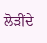ਲੋੜੀਂਦੇ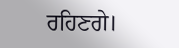ਰਹਿਣਗੇ।